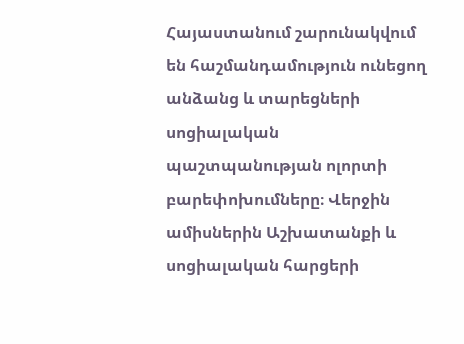Հայաստանում շարունակվում են հաշմանդամություն ունեցող անձանց և տարեցների սոցիալական պաշտպանության ոլորտի բարեփոխումները։ Վերջին ամիսներին Աշխատանքի և սոցիալական հարցերի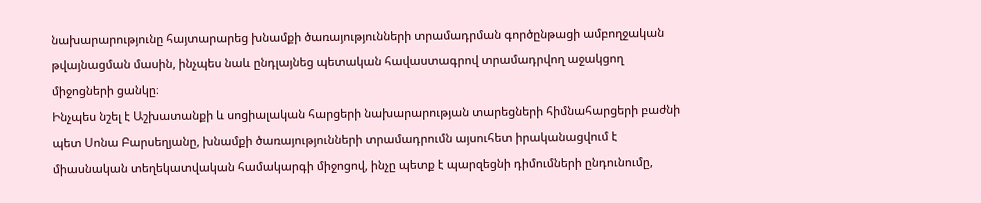նախարարությունը հայտարարեց խնամքի ծառայությունների տրամադրման գործընթացի ամբողջական թվայնացման մասին, ինչպես նաև ընդլայնեց պետական հավաստագրով տրամադրվող աջակցող միջոցների ցանկը։
Ինչպես նշել է Աշխատանքի և սոցիալական հարցերի նախարարության տարեցների հիմնահարցերի բաժնի պետ Սոնա Բարսեղյանը, խնամքի ծառայությունների տրամադրումն այսուհետ իրականացվում է միասնական տեղեկատվական համակարգի միջոցով, ինչը պետք է պարզեցնի դիմումների ընդունումը,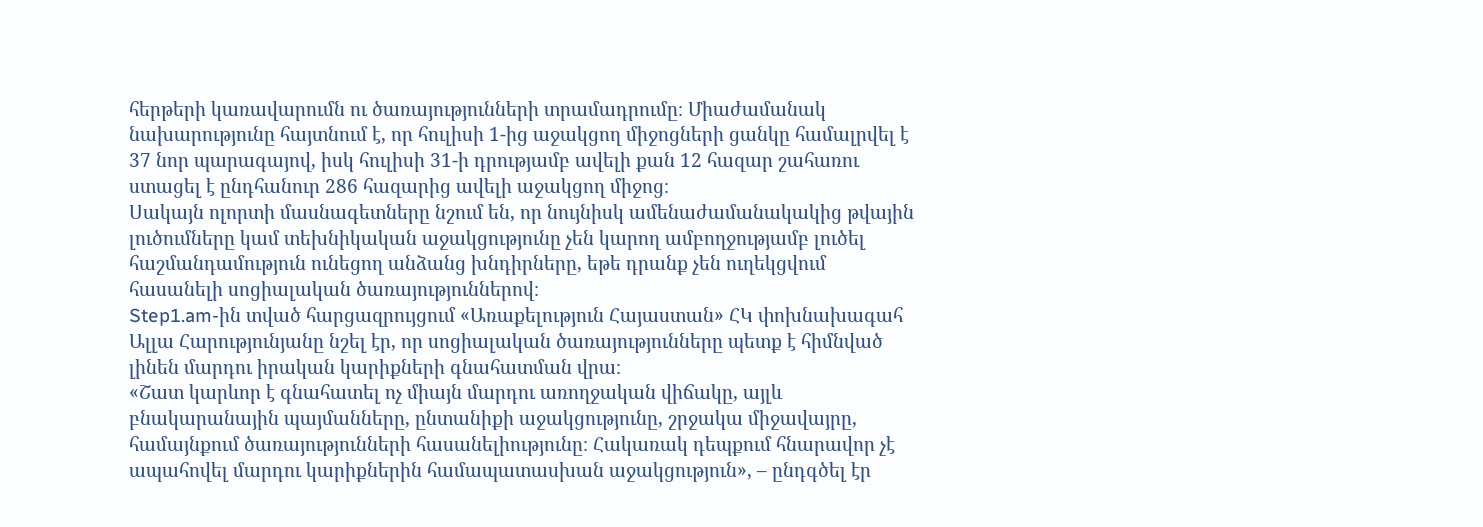հերթերի կառավարումն ու ծառայությունների տրամադրումը։ Միաժամանակ նախարությունը հայտնում է, որ հուլիսի 1-ից աջակցող միջոցների ցանկը համալրվել է 37 նոր պարագայով, իսկ հուլիսի 31-ի դրությամբ ավելի քան 12 հազար շահառու ստացել է ընդհանուր 286 հազարից ավելի աջակցող միջոց։
Սակայն ոլորտի մասնագետները նշում են, որ նույնիսկ ամենաժամանակակից թվային լուծումները կամ տեխնիկական աջակցությունը չեն կարող ամբողջությամբ լուծել հաշմանդամություն ունեցող անձանց խնդիրները, եթե դրանք չեն ուղեկցվում հասանելի սոցիալական ծառայություններով։
Step1.am-ին տված հարցազրույցում «Առաքելություն Հայաստան» ՀԿ փոխնախագահ Ալլա Հարությունյանը նշել էր, որ սոցիալական ծառայությունները պետք է հիմնված լինեն մարդու իրական կարիքների գնահատման վրա։
«Շատ կարևոր է գնահատել ոչ միայն մարդու առողջական վիճակը, այլև բնակարանային պայմանները, ընտանիքի աջակցությունը, շրջակա միջավայրը, համայնքում ծառայությունների հասանելիությունը։ Հակառակ դեպքում հնարավոր չէ ապահովել մարդու կարիքներին համապատասխան աջակցություն», – ընդգծել էր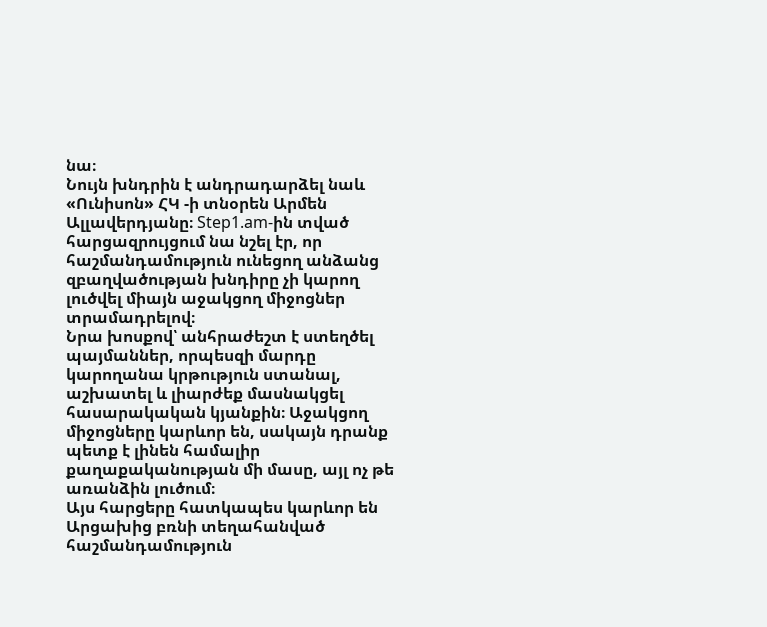նա։
Նույն խնդրին է անդրադարձել նաև «Ունիսոն» ՀԿ -ի տնօրեն Արմեն Ալլավերդյանը։ Step1.am-ին տված հարցազրույցում նա նշել էր, որ հաշմանդամություն ունեցող անձանց զբաղվածության խնդիրը չի կարող լուծվել միայն աջակցող միջոցներ տրամադրելով։
Նրա խոսքով՝ անհրաժեշտ է ստեղծել պայմաններ, որպեսզի մարդը կարողանա կրթություն ստանալ, աշխատել և լիարժեք մասնակցել հասարակական կյանքին։ Աջակցող միջոցները կարևոր են, սակայն դրանք պետք է լինեն համալիր քաղաքականության մի մասը, այլ ոչ թե առանձին լուծում։
Այս հարցերը հատկապես կարևոր են Արցախից բռնի տեղահանված հաշմանդամություն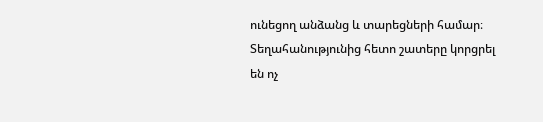ունեցող անձանց և տարեցների համար։
Տեղահանությունից հետո շատերը կորցրել են ոչ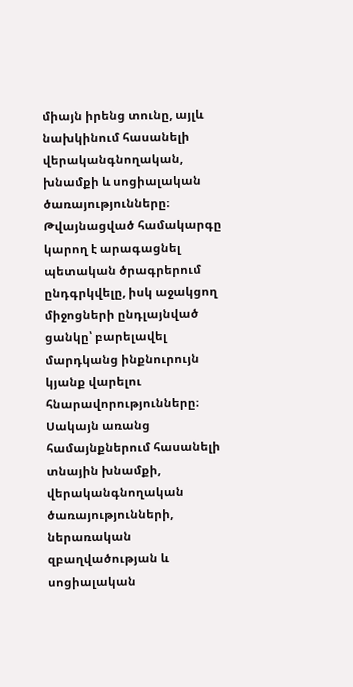միայն իրենց տունը, այլև նախկինում հասանելի վերականգնողական, խնամքի և սոցիալական ծառայությունները։
Թվայնացված համակարգը կարող է արագացնել պետական ծրագրերում ընդգրկվելը, իսկ աջակցող միջոցների ընդլայնված ցանկը՝ բարելավել մարդկանց ինքնուրույն կյանք վարելու հնարավորությունները։
Սակայն առանց համայնքներում հասանելի տնային խնամքի, վերականգնողական ծառայությունների, ներառական զբաղվածության և սոցիալական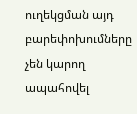ուղեկցման այդ բարեփոխումները չեն կարող ապահովել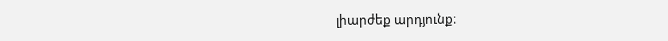լիարժեք արդյունք։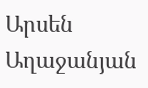Արսեն Աղաջանյան